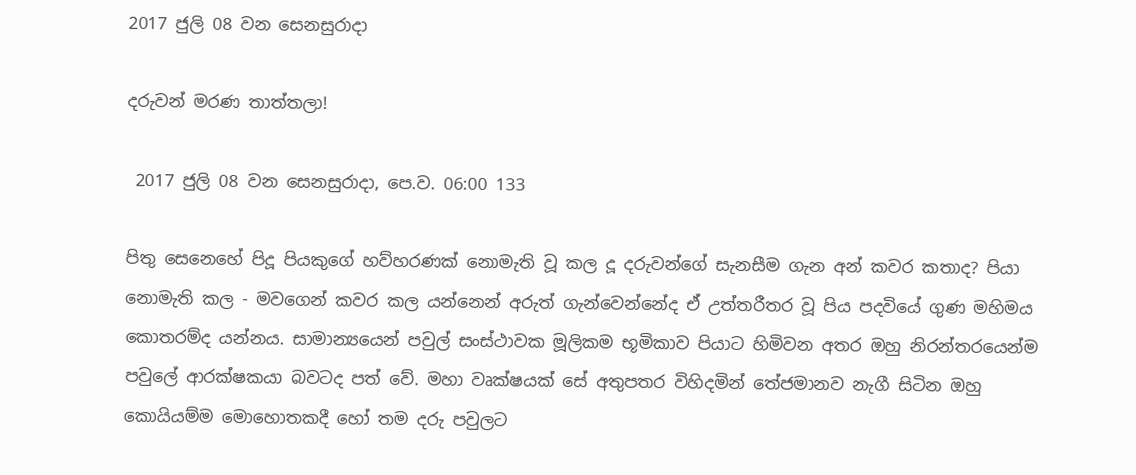2017 ජුලි 08 වන සෙනසුරාදා

දරුවන් මරණ තාත්තලා!

 2017 ජුලි 08 වන සෙනසුරාදා, පෙ.ව. 06:00 133

පිතු සෙනෙහේ පිදූ පියකුගේ හව්හරණක් නොමැති වූ කල දූ දරුවන්ගේ සැනසීම ගැන අන් කවර කතාද? පියා නොමැති කල - මවගෙන් කවර කල යන්නෙන් අරුත් ගැන්වෙන්නේද ඒ උත්තරීතර වූ පිය පදවියේ ගුණ මහිමය කොතරම්ද යන්නය. සාමාන්‍යයෙන් පවුල් සංස්ථාවක මූලිකම භූමිකාව පියාට හිමිවන අතර ඔහු නිරන්තරයෙන්ම පවුලේ ආරක්ෂකයා බවටද පත් වේ. මහා වෘක්ෂයක් සේ අතුපතර විහිදමින් තේජමානව නැගී සිටින ඔහු කොයියම්ම මොහොතකදී හෝ තම දරු පවුලට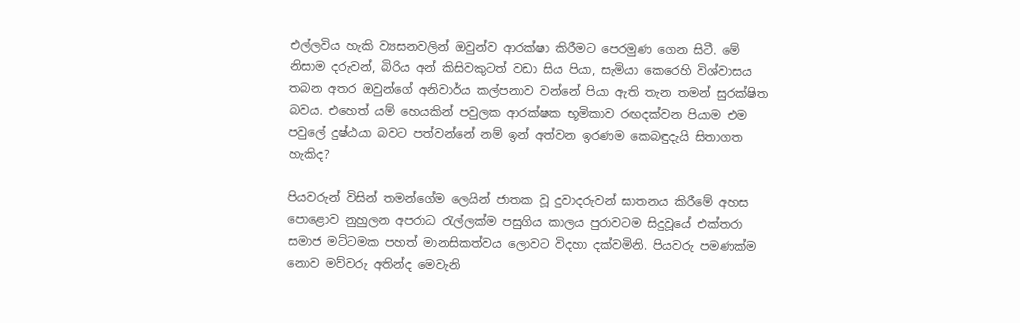එල්ලවිය හැකි ව්‍යසනවලින් ඔවුන්ව ආරක්ෂා කිරීමට පෙරමුණ ගෙන සිටී. මේ නිසාම දරුවන්, බිරිය අන් කිසිවකුටත් වඩා සිය පියා, සැමියා කෙරෙහි විශ්වාසය තබන අතර ඔවුන්ගේ අනිවාර්ය කල්පනාව වන්නේ පියා ඇති තැන තමන් සුරක්ෂිත බවය. එහෙත් යම් හෙයකින් පවුලක ආරක්ෂක භූමිකාව රඟදක්වන පියාම එම පවුලේ දුෂ්ඨයා බවට පත්වන්නේ නම් ඉන් අත්වන ඉරණම කෙබඳුදැයි සිතාගත හැකිද?

පියවරුන් විසින් තමන්ගේම ලෙයින් ජාතක වූ දුවාදරුවන් ඝාතනය කිරීමේ අහස පොළොව නුහුලන අපරාධ රැල්ලක්ම පසුගිය කාලය පුරාවටම සිදුවූයේ එක්තරා සමාජ මට්ටමක පහත් මානසිකත්වය ලොවට විදහා දක්වමිනි. පියවරු පමණක්ම නොව මව්වරු අතින්ද මෙවැනි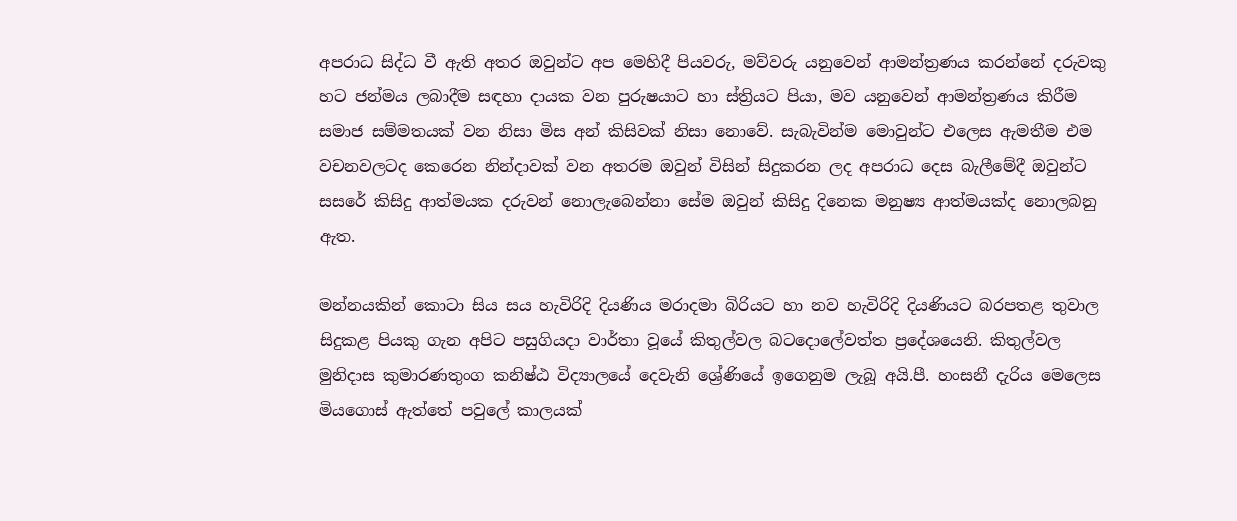අපරාධ සිද්ධ වී ඇති අතර ඔවුන්ට අප මෙහිදී පියවරු, මව්වරු යනුවෙන් ආමන්ත්‍රණය කරන්නේ දරුවකු හට ජන්මය ලබාදීම සඳහා දායක වන පුරුෂයාට හා ස්ත්‍රියට පියා, මව යනුවෙන් ආමන්ත්‍රණය කිරීම සමාජ සම්මතයක් වන නිසා මිස අන් කිසිවක් නිසා නොවේ. සැබැවින්ම මොවුන්ට එලෙස ඇමතීම එම වචනවලටද කෙරෙන නින්දාවක් වන අතරම ඔවුන් විසින් සිදුකරන ලද අපරාධ දෙස බැලීමේදී ඔවුන්ට සසරේ කිසිදු ආත්මයක දරුවන් නොලැබෙන්නා සේම ඔවුන් කිසිදු දිනෙක මනුෂ්‍ය ආත්මයක්ද නොලබනු ඇත.

මන්නයකින් කොටා සිය සය හැවිරිදි දියණිය මරාදමා බිරියට හා නව හැවිරිදි දියණියට බරපතළ තුවාල සිදුකළ පියකු ගැන අපිට පසුගියදා වාර්තා වූයේ කිතුල්වල බටදොලේවත්ත ප්‍රදේශයෙනි. කිතුල්වල මුනිදාස කුමාරණතුංග කනිෂ්ඨ විද්‍යාලයේ දෙවැනි ශ්‍රේණියේ ඉගෙනුම ලැබූ අයි.පී. හංසනී දැරිය මෙලෙස මියගොස් ඇත්තේ පවුලේ කාලයක්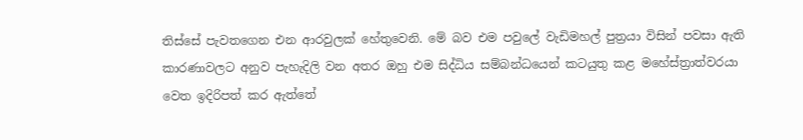තිස්සේ පැවතගෙන එන ආරවුලක් හේතුවෙනි. මේ බව එම පවුලේ වැඩිමහල් පුත්‍රයා විසින් පවසා ඇති කාරණාවලට අනුව පැහැදිලි වන අතර ඔහු එම සිද්ධිය සම්බන්ධයෙන් කටයුතු කළ මහේස්ත්‍රාත්වරයා වෙත ඉදිරිපත් කර ඇත්තේ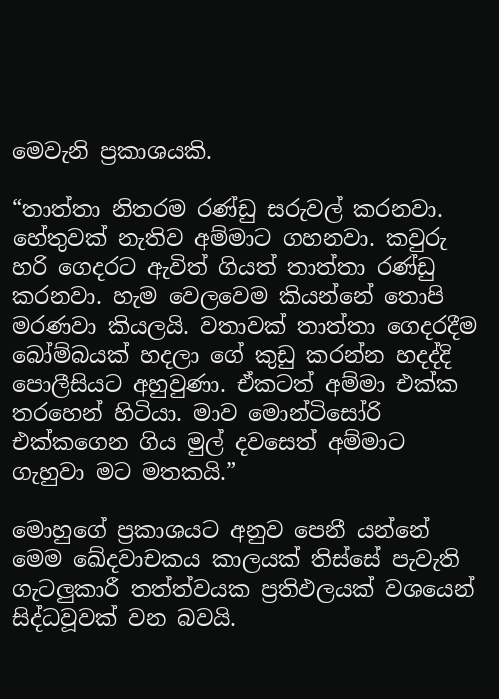මෙවැනි ප්‍රකාශයකි.

“තාත්තා නිතරම රණ්ඩු සරුවල් කරනවා. හේතුවක් නැතිව අම්මාට ගහනවා. කවුරු හරි ගෙදරට ඇවිත් ගියත් තාත්තා රණ්ඩු කරනවා. හැම වෙලවෙම කියන්නේ තොපි මරණවා කියලයි. වතාවක් තාත්තා ගෙදරදීම බෝම්බයක් හදලා ගේ කුඩු කරන්න හදද්දි පොලීසියට අහුවුණා. ඒකටත් අම්මා එක්ක තරහෙන් හිටියා. මාව මොන්ටිසෝරි එක්කගෙන ගිය මුල් දවසෙත් අම්මාට ගැහුවා මට මතකයි.”

මොහුගේ ප්‍රකාශයට අනුව පෙනී යන්නේ මෙම ඛේදවාචකය කාලයක් තිස්සේ පැවැති ගැටලුකාරී තත්ත්වයක ප්‍රතිඵලයක් වශයෙන් සිද්ධවූවක් වන බවයි.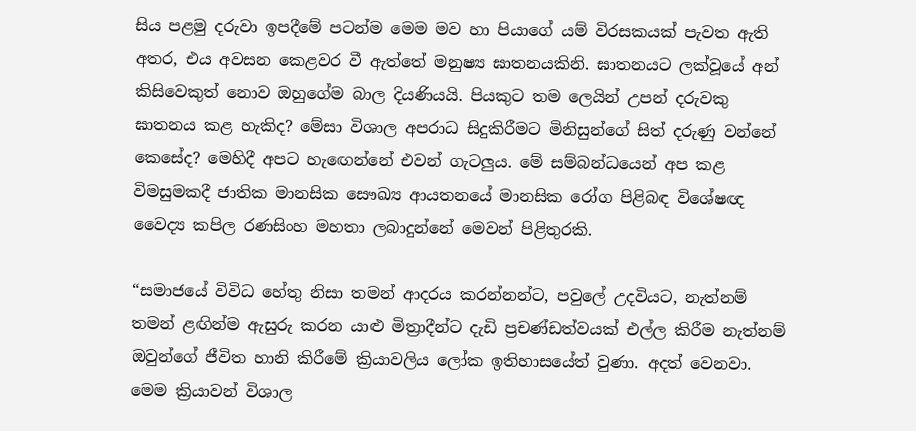සිය පළමු දරුවා ඉපදීමේ පටන්ම මෙම මව හා පියාගේ යම් විරසකයක් පැවත ඇති අතර, එය අවසන කෙළවර වී ඇත්තේ මනුෂ්‍ය ඝාතනයකිනි. ඝාතනයට ලක්වූයේ අන් කිසිවෙකුත් නොව ඔහුගේම බාල දියණියයි. පියකුට තම ලෙයින් උපන් දරුවකු ඝාතනය කළ හැකිද? මේසා විශාල අපරාධ සිදුකිරීමට මිනිසුන්ගේ සිත් දරුණු වන්නේ කෙසේද? මෙහිදී අපට හැඟෙන්නේ එවන් ගැටලුය. මේ සම්බන්ධයෙන් අප කළ විමසුමකදී ජාතික මානසික සෞඛ්‍ය ආයතනයේ මානසික රෝග පිළිබඳ විශේෂඥ වෛද්‍ය කපිල රණසිංහ මහතා ලබාදුන්නේ මෙවන් පිළිතුරකි.

“සමාජයේ විවිධ හේතු නිසා තමන් ආදරය කරන්නන්ට, පවුලේ උදවියට, නැත්නම් තමන් ළඟින්ම ඇසුරු කරන යාළු මිත්‍රාදීන්ට දැඩි ප්‍රචණ්ඩත්වයක් එල්ල කිරීම නැත්නම් ඔවුන්ගේ ජීවිත හානි කිරීමේ ක්‍රියාවලිය ලෝක ඉතිහාසයේත් වුණා. අදත් වෙනවා. මෙම ක්‍රියාවන් විශාල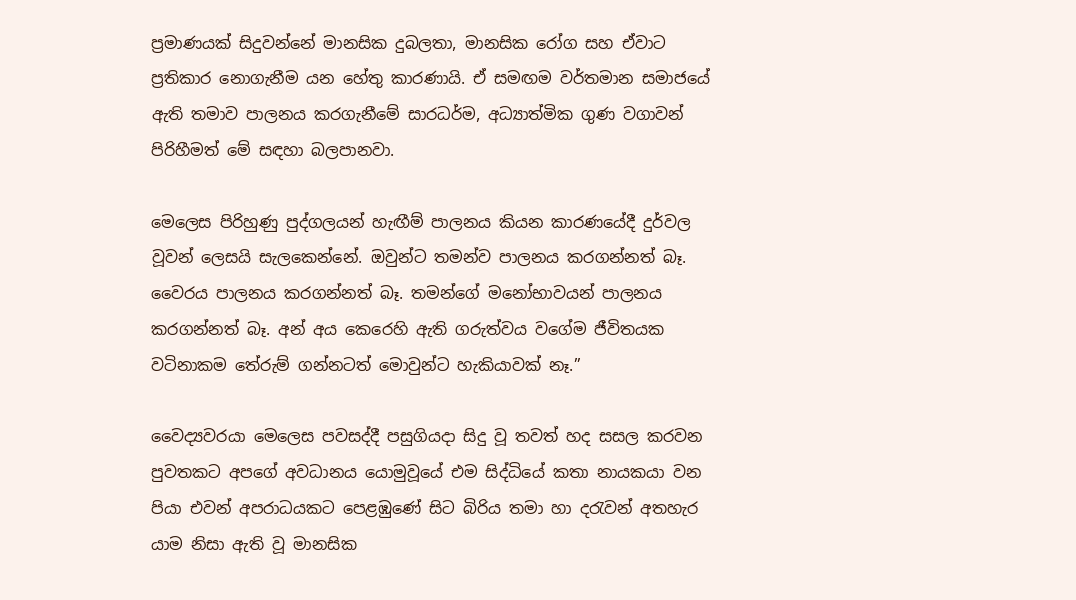ප්‍රමාණයක් සිදුවන්නේ මානසික දුබලතා, මානසික රෝග සහ ඒවාට ප්‍රතිකාර නොගැනීම යන හේතු කාරණායි. ඒ සමඟම වර්තමාන සමාජයේ ඇති තමාව පාලනය කරගැනීමේ සාරධර්ම, අධ්‍යාත්මික ගුණ වගාවන් පිරිහීමත් මේ සඳහා බලපානවා.

මෙලෙස පිරිහුණු පුද්ගලයන් හැඟීම් පාලනය කියන කාරණයේදී දුර්වල වූවන් ලෙසයි සැලකෙන්නේ. ඔවුන්ට තමන්ව පාලනය කරගන්නත් බෑ. වෛරය පාලනය කරගන්නත් බෑ. තමන්ගේ මනෝභාවයන් පාලනය කරගන්නත් බෑ. අන් අය කෙරෙහි ඇති ගරුත්වය වගේම ජීවිතයක වටිනාකම තේරුම් ගන්නටත් මොවුන්ට හැකියාවක් නෑ.”

වෛද්‍යවරයා මෙලෙස පවසද්දී පසුගියදා සිදු වූ තවත් හද සසල කරවන පුවතකට අපගේ අවධානය යොමුවූයේ එම සිද්ධියේ කතා නායකයා වන පියා එවන් අපරාධයකට පෙළඹුණේ සිට බිරිය තමා හා දරැවන් අතහැර යාම නිසා ඇති වූ මානසික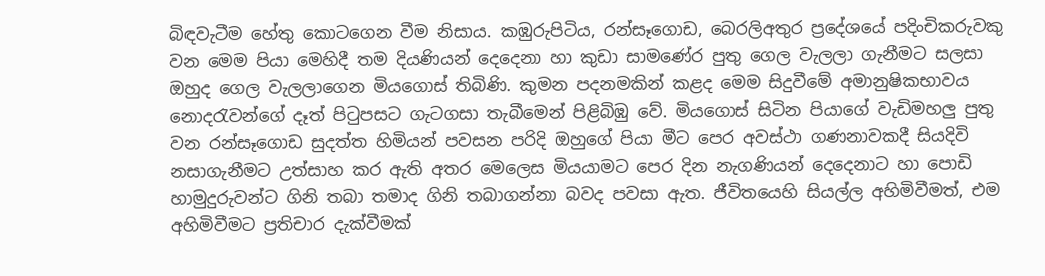බිඳවැටීම හේතු කොටගෙන වීම නිසාය. කඹුරුපිටිය, රන්සෑගොඩ, බෙරලිඅතුර ප්‍රදේශයේ පදිංචිකරුවකු වන මෙම පියා මෙහිදී තම දියණියන් දෙදෙනා හා කුඩා සාමණේර පුතු ගෙල වැලලා ගැනීමට සලසා ඔහුද ගෙල වැලලාගෙන මියගොස් තිබිණි. කුමන පදනමකින් කළද මෙම සිදුවීමේ අමානුෂිකභාවය නොදරැවන්ගේ දෑත් පිටුපසට ගැටගසා තැබීමෙන් පිළිබිඹු වේ. මියගොස් සිටින පියාගේ වැඩිමහලු පුතු වන රන්සෑගොඩ සුදත්ත හිමියන් පවසන පරිදි ඔහුගේ පියා මීට පෙර අවස්ථා ගණනාවකදී සියදිවි නසාගැනීමට උත්සාහ කර ඇති අතර මෙලෙස මියයාමට පෙර දින නැගණියන් දෙදෙනාට හා පොඩි හාමුදුරුවන්ට ගිනි තබා තමාද ගිනි තබාගන්නා බවද පවසා ඇත. ජීවිතයෙහි සියල්ල අහිමිවීමත්, එම අහිමිවීමට ප්‍රතිචාර දැක්වීමක්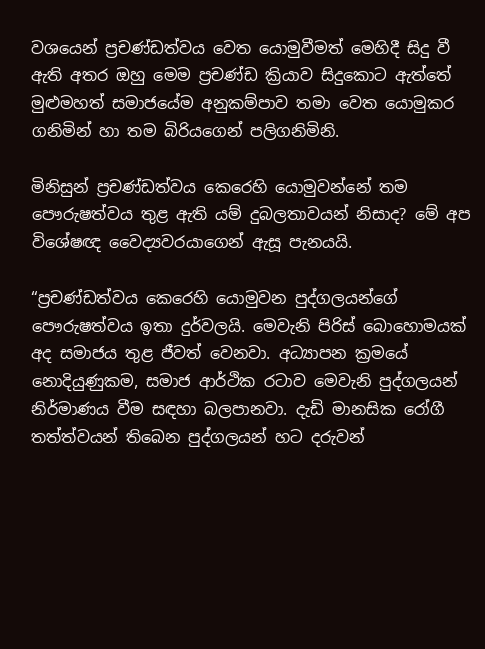වශයෙන් ප්‍රචණ්ඩත්වය වෙත යොමුවීමත් මෙහිදී සිදු වී ඇති අතර ඔහු මෙම ප්‍රචණ්ඩ ක්‍රියාව සිදුකොට ඇත්තේ මුළුමහත් සමාජයේම අනුකම්පාව තමා වෙත යොමුකර ගනිමින් හා තම බිරියගෙන් පලිගනිමිනි.

මිනිසුන් ප්‍රචණ්ඩත්වය කෙරෙහි යොමුවන්නේ තම පෞරුෂත්වය තුළ ඇති යම් දුබලතාවයන් නිසාද? මේ අප විශේෂඥ වෛද්‍යවරයාගෙන් ඇසූ පැනයයි.

“ප්‍රචණ්ඩත්වය කෙරෙහි යොමුවන පුද්ගලයන්ගේ පෞරුෂත්වය ඉතා දුර්වලයි. මෙවැනි පිරිස් බොහොමයක් අද සමාජය තුළ ජීවත් වෙනවා. අධ්‍යාපන ක්‍රමයේ නොදියුණුකම, සමාජ ආර්ථික රටාව මෙවැනි පුද්ගලයන් නිර්මාණය වීම සඳහා බලපානවා. දැඩි මානසික රෝගී තත්ත්වයන් තිබෙන පුද්ගලයන් හට දරුවන්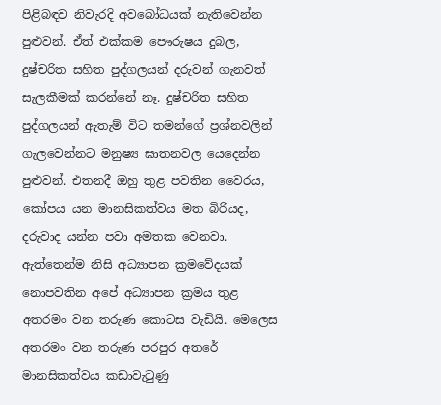පිළිබඳව නිවැරදි අවබෝධයක් නැතිවෙන්න පුළුවන්. ඒත් එක්කම පෞරුෂය දුබල, දුෂ්චරිත සහිත පුද්ගලයන් දරුවන් ගැනවත් සැලකීමක් කරන්නේ නෑ. දුෂ්චරිත සහිත පුද්ගලයන් ඇතැම් විට තමන්ගේ ප්‍රශ්නවලින් ගැලවෙන්නට මනුෂ්‍ය ඝාතනවල යෙදෙන්න පුළුවන්. එතනදී ඔහු තුළ පවතින වෛරය, කෝපය යන මානසිකත්වය මත බිරියද, දරුවාද යන්න පවා අමතක වෙනවා.
ඇත්තෙන්ම නිසි අධ්‍යාපන ක්‍රමවේදයක් නොපවතින අපේ අධ්‍යාපන ක්‍රමය තුළ අතරමං වන තරුණ කොටස වැඩියි. මෙලෙස අතරමං වන තරුණ පරපුර අතරේ මානසිකත්වය කඩාවැටුණු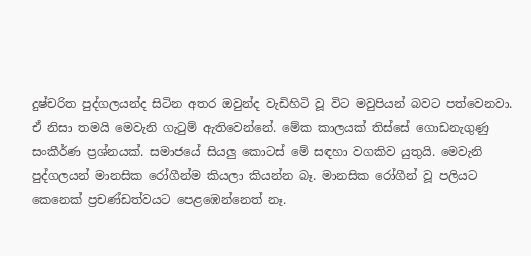දුෂ්චරිත පුද්ගලයන්ද සිටින අතර ඔවුන්ද වැඩිහිටි වූ විට මවුපියන් බවට පත්වෙනවා. ඒ නිසා තමයි මෙවැනි ගැටුම් ඇතිවෙන්නේ. මේක කාලයක් තිස්සේ ගොඩනැගුණු සංකීර්ණ ප්‍රශ්නයක්. සමාජයේ සියලු කොටස් මේ සඳහා වගකිව යුතුයි. මෙවැනි පුද්ගලයන් මානසික රෝගීන්ම කියලා කියන්න බෑ. මානසික රෝගීන් වූ පලියට කෙනෙක් ප්‍රචණ්ඩත්වයට පෙළඹෙන්නෙත් නෑ.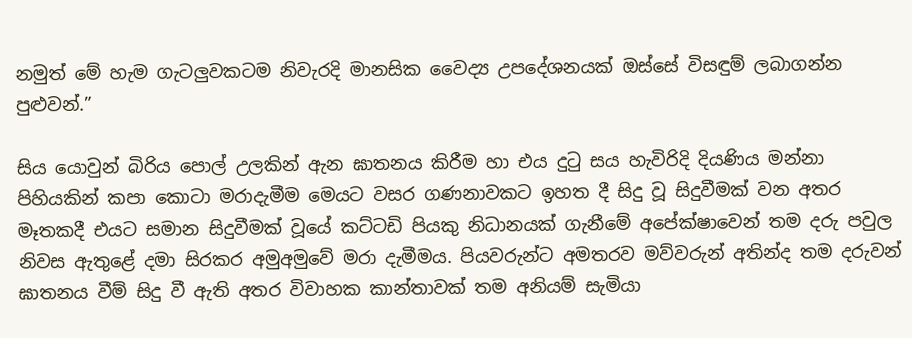නමුත් මේ හැම ගැටලුවකටම නිවැරදි මානසික වෛද්‍ය උපදේශනයක් ඔස්සේ විසඳුම් ලබාගන්න පුළුවන්.”

සිය යොවුන් බිරිය පොල් උලකින් ඇන ඝාතනය කිරීම හා එය දුටු සය හැවිරිදි දියණිය මන්නා පිහියකින් කපා කොටා මරාදැමීම මෙයට වසර ගණනාවකට ඉහත දී සිදු වූ සිදුවීමක් වන අතර මෑතකදී එයට සමාන සිදුවීමක් වූයේ කට්ටඩි පියකු නිධානයක් ගැනීමේ අපේක්ෂාවෙන් තම දරු පවුල නිවස ඇතුළේ දමා සිරකර අමුඅමුවේ මරා දැමීමය. පියවරුන්ට අමතරව මව්වරුන් අතින්ද තම දරුවන් ඝාතනය වීම් සිදු වී ඇති අතර විවාහක කාන්තාවක් තම අනියම් සැමියා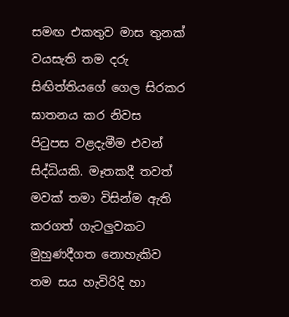සමඟ එකතුව මාස තුනක් වයසැති තම දරු සිඟිත්තියගේ ගෙල සිරකර ඝාතනය කර නිවස පිටුපස වළදැමීම එවන් සිද්ධියකි. මෑතකදී තවත් මවක් තමා විසින්ම ඇති කරගත් ගැටලුවකට මුහුණදීගත නොහැකිව තම සය හැවිරිදි හා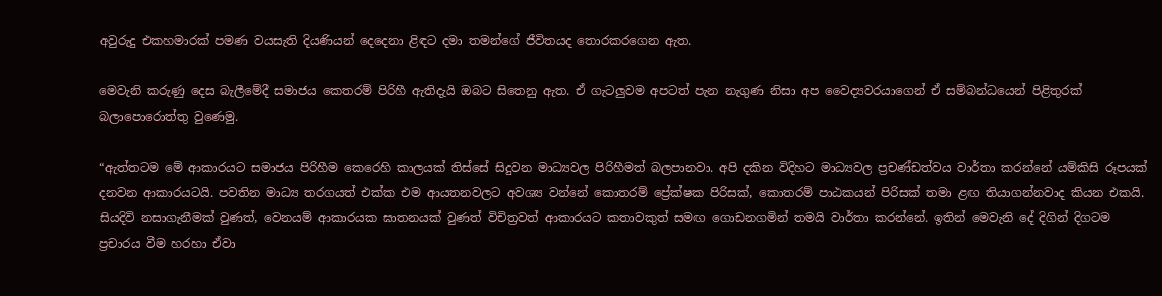අවුරුදු එකහමාරක් පමණ වයසැති දියණියන් දෙදෙනා ළිඳට දමා තමන්ගේ ජීවිතයද තොරකරගෙන ඇත.

මෙවැනි කරුණු දෙස බැලීමේදී සමාජය කෙතරම් පිරිහී ඇතිදැයි ඔබට සිතෙනු ඇත. ඒ ගැටලුවම අපටත් පැන නැගුණ නිසා අප වෛද්‍යවරයාගෙන් ඒ සම්බන්ධයෙන් පිළිතුරක් බලාපොරොත්තු වුණෙමු.

“ඇත්තටම මේ ආකාරයට සමාජය පිරිහීම කෙරෙහි කාලයක් තිස්සේ සිදුවන මාධ්‍යවල පිරිහීමත් බලපානවා. අපි දකින විදිහට මාධ්‍යවල ප්‍රචණ්ඩත්වය වාර්තා කරන්නේ යම්කිසි රූපයක් දනවන ආකාරයටයි. පවතින මාධ්‍ය තරගයත් එක්ක එම ආයතනවලට අවශ්‍ය වන්නේ කොතරම් ප්‍රේක්ෂක පිරිසක්, කොතරම් පාඨකයන් පිරිසක් තමා ළඟ තියාගන්නවාද කියන එකයි. සියදිවි නසාගැනීමක් වුණත්, වෙනයම් ආකාරයක ඝාතනයක් වුණත් විචිත්‍රවත් ආකාරයට කතාවකුත් සමඟ ගොඩනගමින් තමයි වාර්තා කරන්නේ. ඉතින් මෙවැනි දේ දිගින් දිගටම ප්‍රචාරය වීම හරහා ඒවා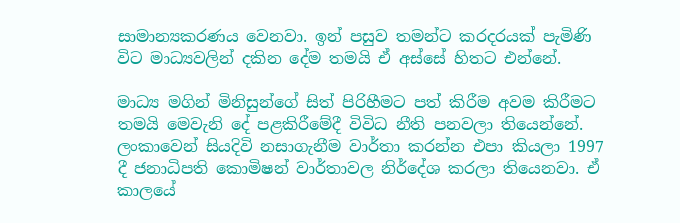සාමාන්‍යකරණය වෙනවා. ඉන් පසුව තමන්ට කරදරයක් පැමිණි විට මාධ්‍යවලින් දකින දේම තමයි ඒ අස්සේ හිතට එන්නේ.

මාධ්‍ය මගින් මිනිසුන්ගේ සිත් පිරිහීමට පත් කිරීම අවම කිරීමට තමයි මෙවැනි දේ පළකිරීමේදී විවිධ නීති පනවලා තියෙන්නේ. ලංකාවෙන් සියදිවි නසාගැනීම වාර්තා කරන්න එපා කියලා 1997 දී ජනාධිපති කොමිෂන් වාර්තාවල නිර්දේශ කරලා තියෙනවා. ඒ කාලයේ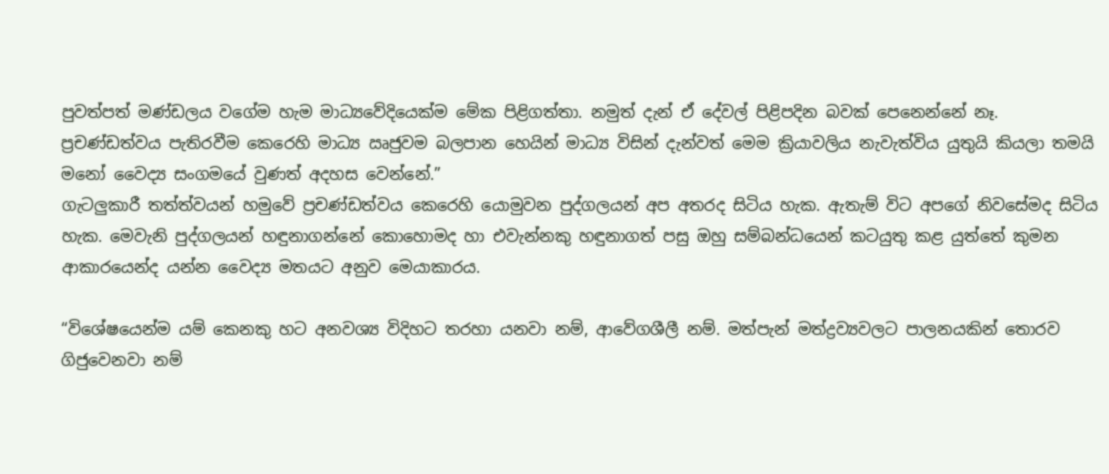පුවත්පත් මණ්ඩලය වගේම හැම මාධ්‍යවේදියෙක්ම මේක පිළිගත්තා. නමුත් දැන් ඒ දේවල් පිළිපදින බවක් පෙනෙන්නේ නෑ. ප්‍රචණ්ඩත්වය පැතිරවීම කෙරෙහි මාධ්‍ය ඍජුවම බලපාන හෙයින් මාධ්‍ය විසින් දැන්වත් මෙම ක්‍රියාවලිය නැවැත්විය යුතුයි කියලා තමයි මනෝ වෛද්‍ය සංගමයේ වුණත් අදහස වෙන්නේ.”
ගැටලුකාරී තත්ත්වයන් හමුවේ ප්‍රචණ්ඩත්වය කෙරෙහි යොමුවන පුද්ගලයන් අප අතරද සිටිය හැක. ඇතැම් විට අපගේ නිවසේමද සිටිය හැක. මෙවැනි පුද්ගලයන් හඳුනාගන්නේ කොහොමද හා එවැන්නකු හඳුනාගත් පසු ඔහු සම්බන්ධයෙන් කටයුතු කළ යුත්තේ කුමන ආකාරයෙන්ද යන්න වෛද්‍ය මතයට අනුව මෙයාකාරය.

“විශේෂයෙන්ම යම් කෙනකු හට අනවශ්‍ය විදිහට තරහා යනවා නම්, ආවේගශීලී නම්. මත්පැන් මත්ද්‍රව්‍යවලට පාලනයකින් තොරව ගිජුවෙනවා නම්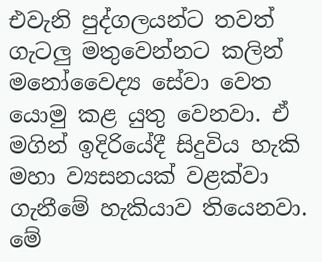එවැනි පුද්ගලයන්ට තවත් ගැටලු මතුවෙන්නට කලින් මනෝවෛද්‍ය සේවා වෙත යොමු කළ යුතු වෙනවා. ඒ මගින් ඉදිරියේදී සිදුවිය හැකි මහා ව්‍යසනයක් වළක්වා ගැනීමේ හැකියාව තියෙනවා. මේ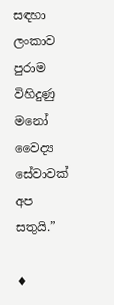සඳහා ලංකාව පුරාම විහිදුණු මනෝ වෛද්‍ය සේවාවක් අප සතුයි.”

♦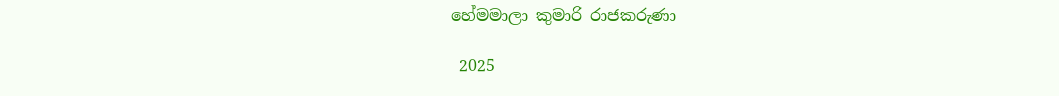හේමමාලා කුමාරි රාජකරුණා

 2025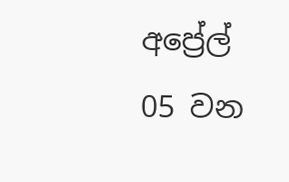අප්‍රේල් 05 වන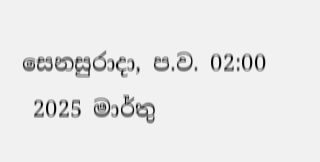සෙනසුරාදා, ප.ව. 02:00
 2025 මාර්තු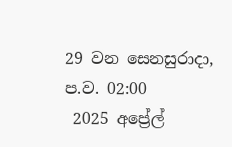29 වන සෙනසුරාදා, ප.ව. 02:00
 2025 අප්‍රේල්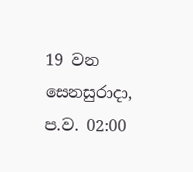19 වන සෙනසුරාදා, ප.ව. 02:00